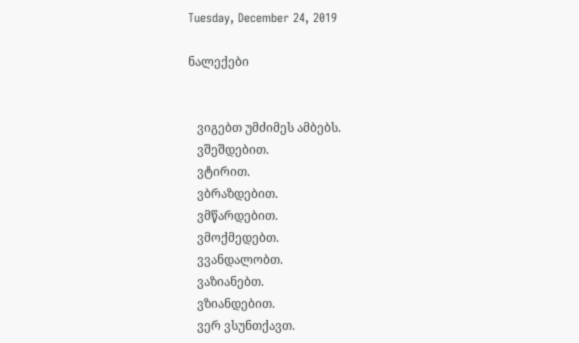Tuesday, December 24, 2019

ნალექები


   ვიგებთ უმძიმეს ამბებს.
   ვშეშდებით.
   ვტირით.
   ვბრაზდებით.
   ვმწარდებით.
   ვმოქმედებთ.
   ვვანდალობთ.
   ვაზიანებთ.
   ვზიანდებით.
   ვერ ვსუნთქავთ.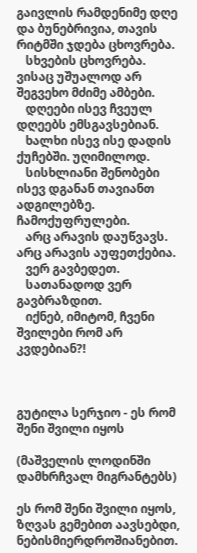გაივლის რამდენიმე დღე და ბუნებრივია, თავის რიტმში ჯდება ცხოვრება.
   სხვების ცხოვრება. ვისაც უშუალოდ არ შეგვეხო მძიმე ამბები.
   დღეები ისევ ჩვეულ დღეებს ემსგავსებიან.
   ხალხი ისევ ისე დადის ქუჩებში. უღიმილოდ.
   სისხლიანი შენობები ისევ დგანან თავიანთ ადგილებზე. ჩამოქუფრულები.
   არც არავის დაუწვავს. არც არავის აუფეთქებია.
   ვერ გავბედეთ.
   სათანადოდ ვერ გავბრაზდით.
   იქნებ, იმიტომ, ჩვენი შვილები რომ არ კვდებიან?!



გუტილა სერჯიო - ეს რომ შენი შვილი იყოს

(მაშველის ლოდინში დამხრჩვალ მიგრანტებს)

ეს რომ შენი შვილი იყოს,
ზღვას გემებით აავსებდი,
ნებისმიერდროშიანებით.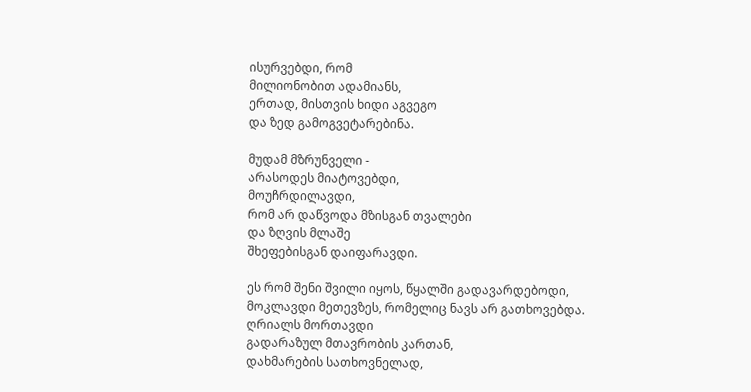ისურვებდი, რომ
მილიონობით ადამიანს,
ერთად, მისთვის ხიდი აგვეგო
და ზედ გამოგვეტარებინა.

მუდამ მზრუნველი -
არასოდეს მიატოვებდი,
მოუჩრდილავდი,
რომ არ დაწვოდა მზისგან თვალები
და ზღვის მლაშე
შხეფებისგან დაიფარავდი.

ეს რომ შენი შვილი იყოს, წყალში გადავარდებოდი,
მოკლავდი მეთევზეს, რომელიც ნავს არ გათხოვებდა.
ღრიალს მორთავდი
გადარაზულ მთავრობის კართან,
დახმარების სათხოვნელად,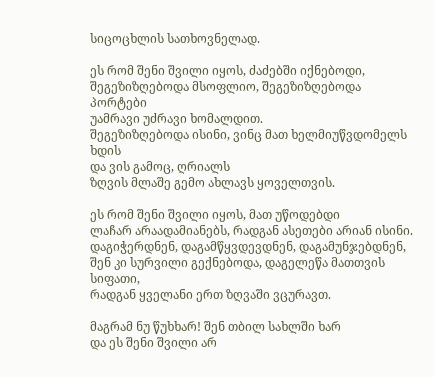სიცოცხლის სათხოვნელად.

ეს რომ შენი შვილი იყოს, ძაძებში იქნებოდი,
შეგეზიზღებოდა მსოფლიო, შეგეზიზღებოდა პორტები
უამრავი უძრავი ხომალდით.
შეგეზიზღებოდა ისინი, ვინც მათ ხელმიუწვდომელს ხდის
და ვის გამოც, ღრიალს
ზღვის მლაშე გემო ახლავს ყოველთვის.

ეს რომ შენი შვილი იყოს, მათ უწოდებდი
ლაჩარ არაადამიანებს, რადგან ასეთები არიან ისინი.
დაგიჭერდნენ, დაგამწყვდევდნენ, დაგამუნჯებდნენ,
შენ კი სურვილი გექნებოდა, დაგელეწა მათთვის სიფათი,
რადგან ყველანი ერთ ზღვაში ვცურავთ.

მაგრამ ნუ წუხხარ! შენ თბილ სახლში ხარ
და ეს შენი შვილი არ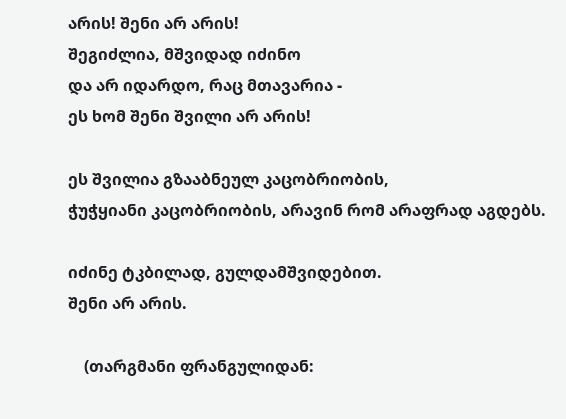არის! შენი არ არის!
შეგიძლია, მშვიდად იძინო
და არ იდარდო, რაც მთავარია -
ეს ხომ შენი შვილი არ არის!

ეს შვილია გზააბნეულ კაცობრიობის,
ჭუჭყიანი კაცობრიობის, არავინ რომ არაფრად აგდებს.

იძინე ტკბილად, გულდამშვიდებით.
შენი არ არის.

    (თარგმანი ფრანგულიდან: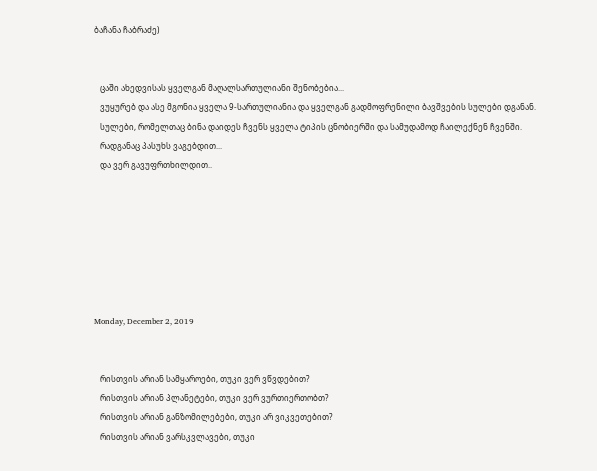ბაჩანა ჩაბრაძე)


   ცაში ახედვისას ყველგან მაღალსართულიანი შენობებია...
   ვუყურებ და ასე მგონია ყველა 9-სართულიანია და ყველგან გადმოფრენილი ბავშვების სულები დგანან.
   სულები, რომელთაც ბინა დაიდეს ჩვენს ყველა ტიპის ცნობიერში და სამუდამოდ ჩაილექნენ ჩვენში.
   რადგანაც პასუხს ვაგებდით...
   და ვერ გავუფრთხილდით..







Monday, December 2, 2019


   რისთვის არიან სამყაროები, თუკი ვერ ვწვდებით?
   რისთვის არიან პლანეტები, თუკი ვერ ვურთიერთობთ?
   რისთვის არიან განზომილებები, თუკი არ ვიკვეთებით?
   რისთვის არიან ვარსკვლავები, თუკი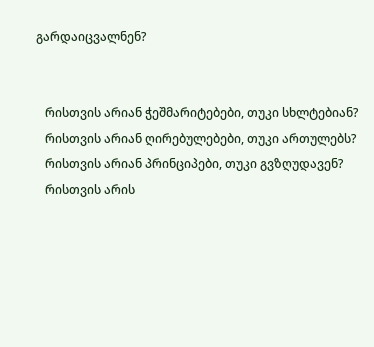გარდაიცვალნენ?


   რისთვის არიან ჭეშმარიტებები, თუკი სხლტებიან?
   რისთვის არიან ღირებულებები, თუკი ართულებს?
   რისთვის არიან პრინციპები, თუკი გვზღუდავენ?
   რისთვის არის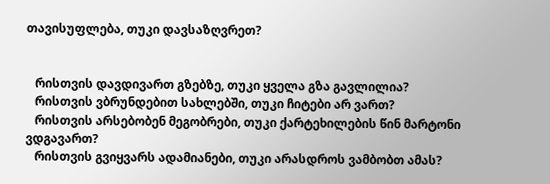თავისუფლება, თუკი დავსაზღვრეთ?


   რისთვის დავდივართ გზებზე, თუკი ყველა გზა გავლილია?
   რისთვის ვბრუნდებით სახლებში, თუკი ჩიტები არ ვართ?
   რისთვის არსებობენ მეგობრები, თუკი ქარტეხილების წინ მარტონი ვდგავართ?
   რისთვის გვიყვარს ადამიანები, თუკი არასდროს ვამბობთ ამას?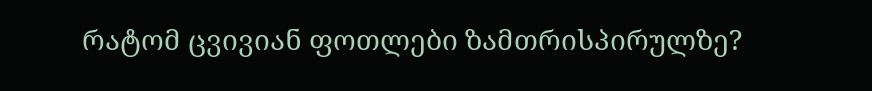რატომ ცვივიან ფოთლები ზამთრისპირულზე?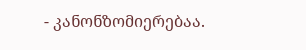- კანონზომიერებაა.